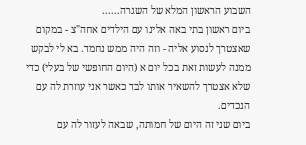השבוע הראשון המלא של השגרה......
ביום ראשון בתי באה אלינו עם הילדים אחה"צ - במקום שאצטרך לנסוע אליה - וזה היה ממש נחמד. בא לי לבקש ממנה לעשות זאת בכל יום א (היום החופשי של בעלי) כדי שלא אצטרך להשאיר אותו לבד כאשר אני עוזרת לה עם הנכדים.
ביום שני זה היום של חמותה, שבאה לעזור לה עם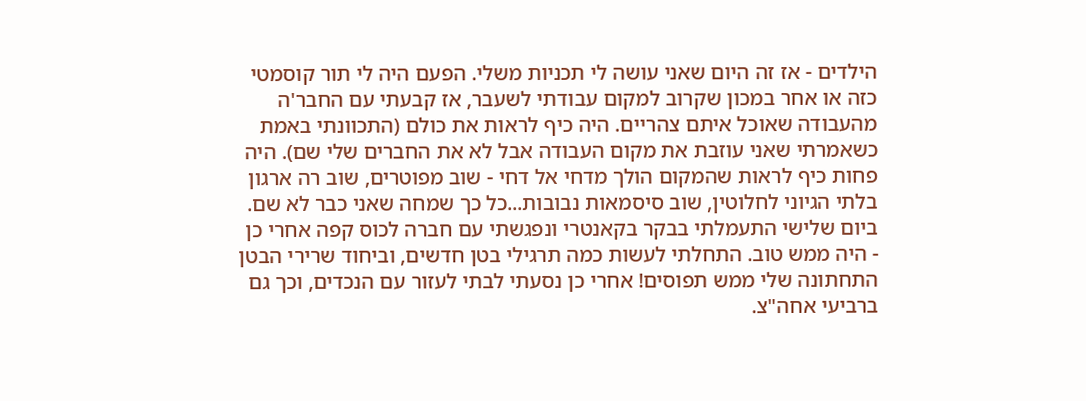הילדים - אז זה היום שאני עושה לי תכניות משלי. הפעם היה לי תור קוסמטי כזה או אחר במכון שקרוב למקום עבודתי לשעבר, אז קבעתי עם החבר'ה מהעבודה שאוכל איתם צהריים. היה כיף לראות את כולם (התכוונתי באמת כשאמרתי שאני עוזבת את מקום העבודה אבל לא את החברים שלי שם). היה פחות כיף לראות שהמקום הולך מדחי אל דחי - שוב מפוטרים, שוב רה ארגון בלתי הגיוני לחלוטין, שוב סיסמאות נבובות...כל כך שמחה שאני כבר לא שם.
ביום שלישי התעמלתי בבקר בקאנטרי ונפגשתי עם חברה לכוס קפה אחרי כן - היה ממש טוב. התחלתי לעשות כמה תרגילי בטן חדשים, וביחוד שרירי הבטן התחתונה שלי ממש תפוסים! אחרי כן נסעתי לבתי לעזור עם הנכדים, וכך גם ברביעי אחה"צ.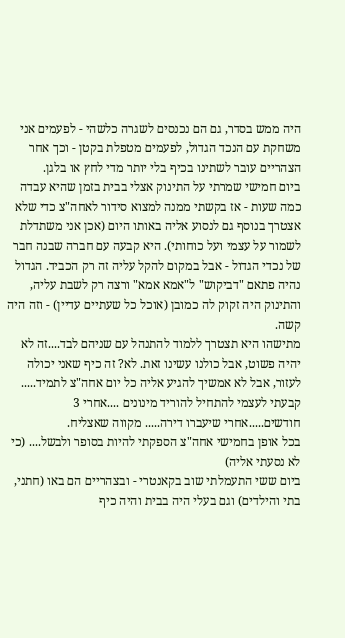היה ממש בסדר, גם הם נכנסים לשגרה כלשהי - לפעמים אני משחקת עם הנכד הגדול, לפעמים מטפלת בקטן - וכך אחר הצהריים עובר לשתינו בכיף בלי יותר מדי לחץ או בלגן.
ביום חמישי שמרתי על התינוק אצלי בבית בזמן שהיא עבדה כמה שעות - אז בקשתי ממנה למצוא סידור לאחה"צ כדי שלא אצטרך בנוסף גם לנסוע אליה באותו היום (אכן אני משתדלת לשמור על עצמי ועל כוחותי). היא קבעה עם חברה שבנה חבר של נכדי הגדול - אבל במקום להקל עליה זה רק הכביד. הגדול נהיה פתאם "דביקוש" ל"אמא אמא" ורצה רק לשבת עליה, והתינוק היה זקוק לה כמובן (אוכל כל שעתיים עדיין) - וזה היה קשה.
מתישהו היא תצטרך ללמוד להתנהל עם שניהם לבד....זה לא יהיה פשוט, אבל כולנו עשינו זאת. לא? זה כיף שאני יכולה לעזור, אבל לא אמשיך להגיע אליה כל יום אחה"צ לתמיד.....
קבעתי לעצמי להתחיל להוריד מינונים ....אחרי 3 חודשים.....אחרי שיעברו דירה..... מקווה שאצליח.
בכל אופן בחמישי אחה"צ הספקתי להיות בסופר ולבשל.... (כי לא נסעתי אליה)
ביום ששי התעמלתי שוב בקאנטרי - ובצהריים הם באו (חתני, בתי והילדים) וגם בעלי היה בבית והיה כיף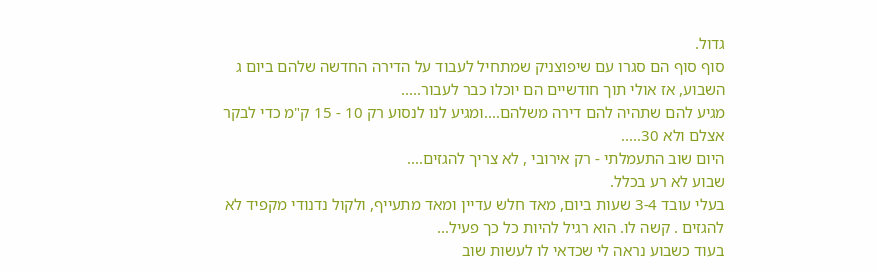גדול.
סוף סוף הם סגרו עם שיפוצניק שמתחיל לעבוד על הדירה החדשה שלהם ביום ג השבוע, אז אולי תוך חודשיים הם יוכלו כבר לעבור.....
מגיע להם שתהיה להם דירה משלהם....ומגיע לנו לנסוע רק 10 - 15 ק"מ כדי לבקר אצלם ולא 30.....
היום שוב התעמלתי - רק אירובי , לא צריך להגזים....
שבוע לא רע בכלל.
בעלי עובד 3-4 שעות ביום, מאד חלש עדיין ומאד מתעייף, ולקול נדנודי מקפיד לא להגזים . קשה לו. הוא רגיל להיות כל כך פעיל...
בעוד כשבוע נראה לי שכדאי לו לעשות שוב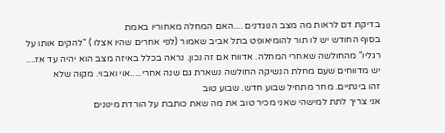בדיקת דם לראות מה מצב הנוגדנים ....האם המחלה מאחוריו באמת
בסוף החודש יש לו תור להומיאופט בתל אביב שאמור (לפי אחרים שהיו אצלו ) "להקים אותו על רגליו" מהחולשה שאחרי המחלה. אדווח אם זה נכון. נראה בכלל באיזה מצב הוא יהיה עד אז.... יש מדווחים שעם מחלת הנשיקה החולשה נשארת גם שנה אחרי.....אוי ואבוי. מקוה שלא
זהו בינתיים. מחר מתחיל שבוע חדש. שבוע טוב
אני צריך לתת למישהי שאני מכיר טוב את מה שאת כותבת על הורדת מינונים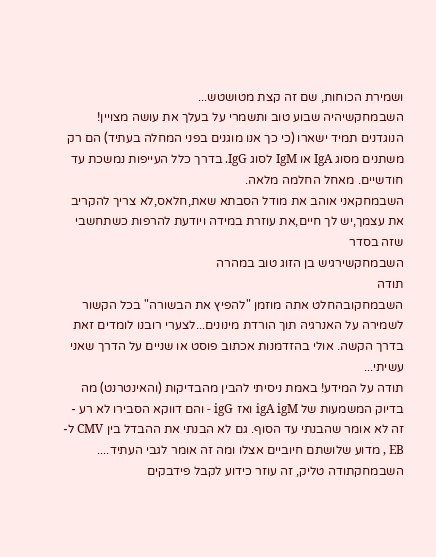ושמירת הכוחות, שם זה קצת מטושטש...
השבמחקשיהיה שבוע טוב ותשמרי על בעלך את עושה מצויין!
הנוגדנים תמיד ישארו (כי כך אנו מוגנים בפני המחלה בעתיד) הם רק משתנים מסוג IgA או IgM לסוג IgG. בדרך כלל העייפות נמשכת עד חודשיים. מאחל החלמה מלאה.
השבמחקאני אוהב את מודל הסבתא שאת,חלאס,לא צריך להקריב את עצמך,יש לך חיים,את עוזרת במידה ויודעת להרפות כשתחשבי שזה בסדר
השבמחקשירגיש בן הזוג טוב במהרה
תודה
השבמחקובהחלט אתה מוזמן "להפיץ את הבשורה" בכל הקשור לשמירה על האנרגיה תוך הורדת מינונים...לצערי רובנו לומדים זאת בדרך הקשה. אולי בהזדמנות אכתוב פוסט או שניים על הדרך שאני עשיתי...
תודה על המידע! באמת ניסיתי להבין מהבדיקות (והאינטרנט) מה בדיוק המשמעות של igA igM ואז igG - והם דווקא הסבירו לא רע - זה לא אומר שהבנתי עד הסוף. גם לא הבנתי את ההבדל בין CMV ל-EB , מדוע שלושתם חיוביים אצלו ומה זה אומר לגבי העתיד....
השבמחקתודה טליק, זה עוזר כידוע לקבל פידבקים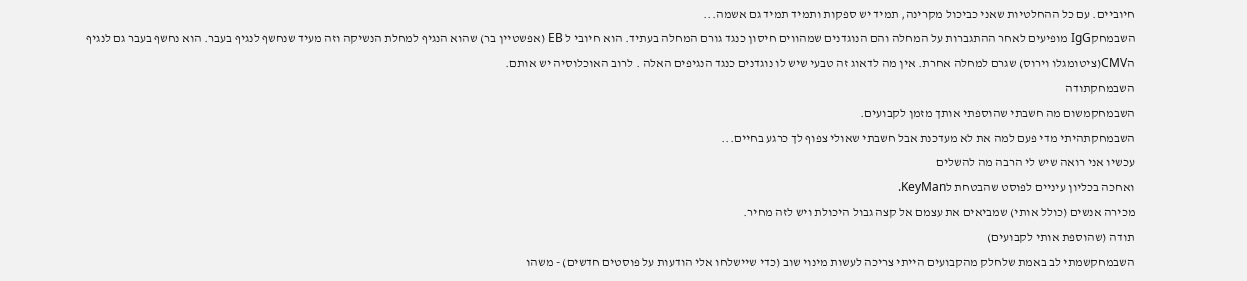חיוביים. עם כל ההחלטיות שאני כביכול מקרינה, תמיד יש ספקות ותמיד תמיד גם אשמה...
השבמחקIgG מופיעים לאחר ההתגברות על המחלה והם הנוגדנים שמהווים חיסון כנגד גורם המחלה בעתיד. הוא חיובי ל EB (אפשטיין בר) שהוא הנגיף למחלת הנשיקה וזה מעיד שנחשף לנגיף בעבר. הוא נחשף בעבר גם לנגיף הCMV(ציטומגלו וירוס) שגרם למחלה אחרת. אין מה לדאוג זה טבעי שיש לו נוגדנים כנגד הנגיפים האלה . לרוב האוכלוסיה יש אותם.
השבמחקתודה
השבמחקמשום מה חשבתי שהוספתי אותך מזמן לקבועים.
השבמחקתהיתי מדי פעם למה את לא מעדכנת אבל חשבתי שאולי צפוף לך כרגע בחיים...
עכשיו אני רואה שיש לי הרבה מה להשלים
ואחכה בכליון עיניים לפוסט שהבטחת לKeyMan.
מכירה אנשים (כולל אותי) שמביאים את עצמם אל קצה גבול היכולת ויש לזה מחיר.
תודה (שהוספת אותי לקבועים)
השבמחקשמתי לב באמת שלחלק מהקבועים הייתי צריכה לעשות מינוי שוב (כדי שיישלחו אלי הודעות על פוסטים חדשים) - משהו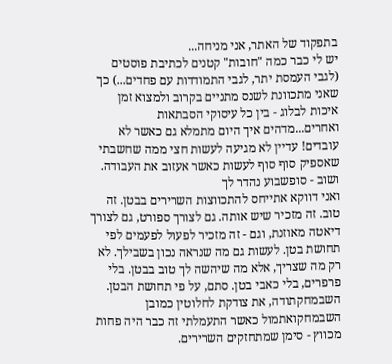בתפקוד של האתר, אני מניחה...
יש לי כבר כמה "חובות" קטנים לכתיבת פוסטים (לגבי העמסת יתר, לגבי התמודדות עם פחדים...) כך שאני מתכוונת לשנס מתניים בקרוב ולמצוא זמן איכות לבלוג - בין כל עיסוקי הסבתאות ואחרים...מדהים איך היום מתמלא גם כאשר לא עובדים! עדיין לא מגיעה לעשות חצי ממה שחשבתי שאספיק סוף סוף לעשות כאשר אעזוב את העבודה.
ושוב - סופשבוע נהדר לך
ואני דווקא אתייחס להתכווצות השרירים בבטן. זה טוב. זה מזכיר שיש אותה. גם לצורך ספורט, גם לצורך דיאטה מאוזנת, וגם - זה מזכיר לפעול לפעמים לפי תחושת בטן. לעשות גם מה שנראה נכון בשבילך. לא רק מה שצריך, אלא מה שיהשה לך טוב בבטן. בלי פרפרים, בלי כאבי בטן. סתם, על פי תחושת הבטן.
השבמחקתודה, את צודקת לחלוטין כמובן
השבמחקואתמול כאשר התעמלתי זה כבר היה פחות מכווץ - סימן שמתחזקים השרירים.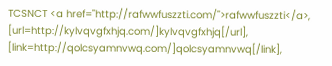TCSNCT <a href="http://rafwwfuszzti.com/">rafwwfuszzti</a>, [url=http://kylvqvgfxhjq.com/]kylvqvgfxhjq[/url], [link=http://qolcsyamnvwq.com/]qolcsyamnvwq[/link],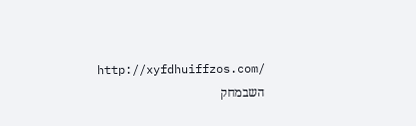http://xyfdhuiffzos.com/
השבמחק